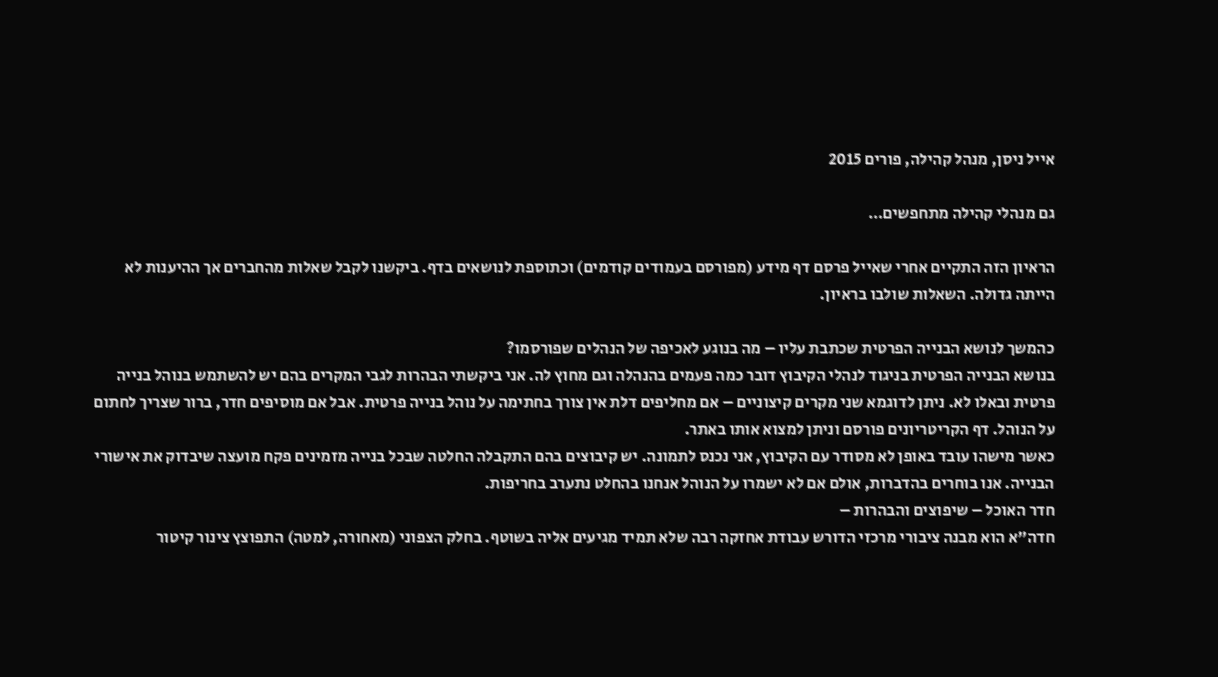אייל ניסן, מנהל קהילה, פורים 2015

גם מנהלי קהילה מתחפשים…

הראיון הזה התקיים אחרי שאייל פרסם דף מידע (מפורסם בעמודים קודמים) וכתוספת לנושאים בדף. ביקשנו לקבל שאלות מהחברים אך ההיענות לא הייתה גדולה. השאלות שולבו בראיון.

כהמשך לנושא הבנייה הפרטית שכתבת עליו – מה בנוגע לאכיפה של הנהלים שפורסמו?
בנושא הבנייה הפרטית בניגוד לנהלי הקיבוץ דובר כמה פעמים בהנהלה וגם מחוץ לה. אני ביקשתי הבהרות לגבי המקרים בהם יש להשתמש בנוהל בנייה פרטית ובאלו לא. ניתן לדוגמא שני מקרים קיצוניים – אם מחליפים דלת אין צורך בחתימה על נוהל בנייה פרטית. אבל אם מוסיפים חדר, ברור שצריך לחתום על הנוהל. דף הקריטריונים פורסם וניתן למצוא אותו באתר.
כאשר מישהו עובד באופן לא מסודר עם הקיבוץ, אני נכנס לתמונה. יש קיבוצים בהם התקבלה החלטה שבכל בנייה מזמינים פקח מועצה שיבדוק את אישורי הבנייה. אנו בוחרים בהדברות, אולם אם לא ישמרו על הנוהל אנחנו בהחלט נתערב בחריפות.
חדר האוכל – שיפוצים והבהרות –
חדה"א הוא מבנה ציבורי מרכזי הדורש עבודת אחזקה רבה שלא תמיד מגיעים אליה בשוטף. בחלק הצפוני (מאחורה, למטה) התפוצץ צינור קיטור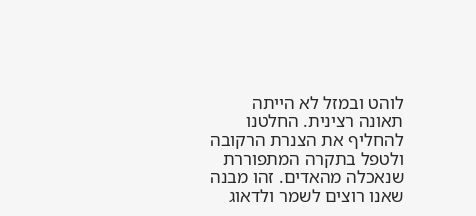לוהט ובמזל לא הייתה תאונה רצינית. החלטנו להחליף את הצנרת הרקובה ולטפל בתקרה המתפוררת שנאכלה מהאדים. זהו מבנה שאנו רוצים לשמר ולדאוג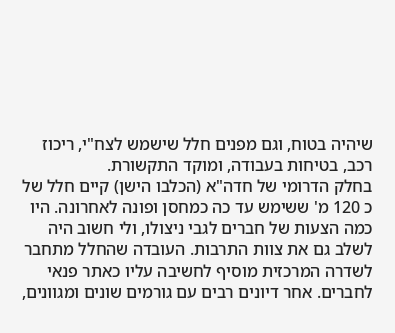שיהיה בטוח, וגם מפנים חלל שישמש לצח"י, ריכוז רכב, בטיחות בעבודה, ומוקד התקשורת.
בחלק הדרומי של חדה"א (הכלבו הישן) קיים חלל של כ 120 מ' ששימש עד כה כמחסן ופונה לאחרונה. היו כמה הצעות של חברים לגבי ניצולו, ולי חשוב היה לשלב גם את צוות התרבות. העובדה שהחלל מתחבר לשדרה המרכזית מוסיף לחשיבה עליו כאתר פנאי לחברים. אחר דיונים רבים עם גורמים שונים ומגוונים,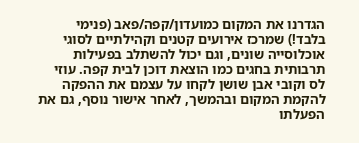הגדרנו את המקום כמועדון/קפה/פאב (פנימי בלבד!) שמרכז אירועים קטנים וקהילתיים לסוגי אוכלוסייה שונים, וגם יכול להשתלב בפעילות תרבותית בחגים כמו הוצאת דוכן לבית קפה. עוזי לס וקובי אבן שושן לקחו על עצמם את ההפקה להקמת המקום ובהמשך, לאחר אישור נוסף, גם את הפעלתו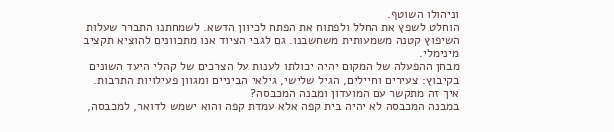וניהולו השוטף.
הוחלט לשפץ את החלל ולפתוח את הפתח לכיוון הדשא. לשמחתנו התברר שעלות השיפוץ קטנה משמעותית משחשבנו. גם לגבי הציוד אנו מתכוונים להוציא תקציב מינימלי.
מבחן ההפעלה של המקום יהיה יכולתו לענות על הצרכים של קהלי היעד השונים בקיבוץ: צעירים וחיילים, הגיל שלישי, גילאי הביניים ומגוון פעילויות התרבות.
איך זה מתקשר עם המועדון ומבנה המכבסה?
במבנה המכבסה לא יהיה בית קפה אלא עמדת קפה והוא ישמש לדואר, למכבסה,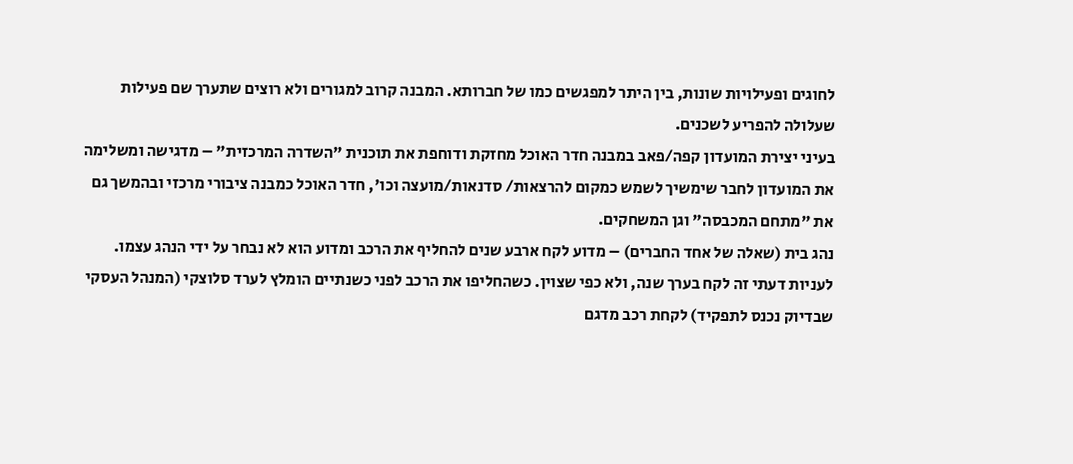לחוגים ופעילויות שונות, בין היתר למפגשים כמו של חברותא. המבנה קרוב למגורים ולא רוצים שתערך שם פעילות שעלולה להפריע לשכנים.
בעיני יצירת המועדון קפה/פאב במבנה חדר האוכל מחזקת ודוחפת את תוכנית "השדרה המרכזית" – מדגישה ומשלימה את המועדון לחבר שימשיך לשמש כמקום להרצאות/ סדנאות/מועצה וכו', חדר האוכל כמבנה ציבורי מרכזי ובהמשך גם את "מתחם המכבסה" וגן המשחקים.
נהג בית (שאלה של אחד החברים) – מדוע לקח ארבע שנים להחליף את הרכב ומדוע הוא לא נבחר על ידי הנהג עצמו.
לעניות דעתי זה לקח בערך שנה, ולא כפי שצוין. כשהחליפו את הרכב לפני כשנתיים הומלץ לערד סלוצקי (המנהל העסקי שבדיוק נכנס לתפקיד) לקחת רכב מדגם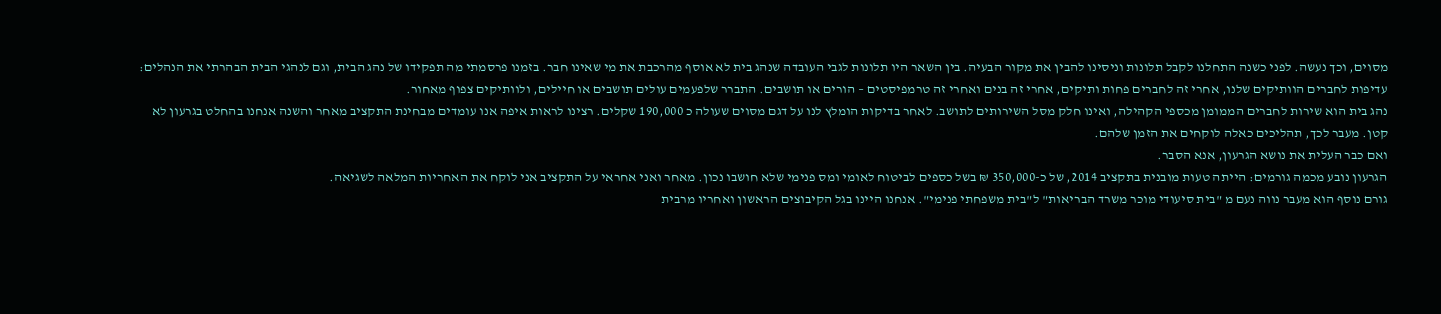מסוים, וכך נעשה. לפני כשנה התחלנו לקבל תלונות וניסינו להבין את מקור הבעיה. בין השאר היו תלונות לגבי העובדה שנהג בית לא אוסף מהרכבת את מי שאינו חבר. בזמנו פרסמתי מה תפקידו של נהג הבית, וגם לנהגי הבית הבהרתי את הנהלים: עדיפות לחברים הוותיקים שלנו, אחרי זה לחברים פחות ותיקים, אחרי זה בנים ואחרי זה טרמפיסטים – הורים או תושבים. התברר שלפעמים עולים תושבים או חיילים, ולוותיקים צפוף מאחור.
נהג בית הוא שירות לחברים הממומן מכספי הקהילה, ואינו חלק מסל השירותים לתושב. לאחר בדיקות הומלץ לנו על דגם מסוים שעולה כ 190,000 שקלים. רצינו לראות איפה אנו עומדים מבחינת התקציב מאחר והשנה אנחנו בהחלט בגרעון לא קטן. מעבר לכך, תהליכים כאלה לוקחים את הזמן שלהם.
ואם כבר העלית את נושא הגרעון, אנא הסבר.
הגרעון נובע מכמה גורמים: הייתה טעות מובנית בתקציב 2014, של כ-350,000 ₪ בשל כספים לביטוח לאומי ומס פנימי שלא חושבו נכון. מאחר ואני אחראי על התקציב אני לוקח את האחריות המלאה לשגיאה.
גורם נוסף הוא מעבר נווה נעם מ "בית סיעודי מוכר משרד הבריאות" ל"בית משפחתי פנימי". אנחנו היינו בגל הקיבוצים הראשון ואחריו מרבית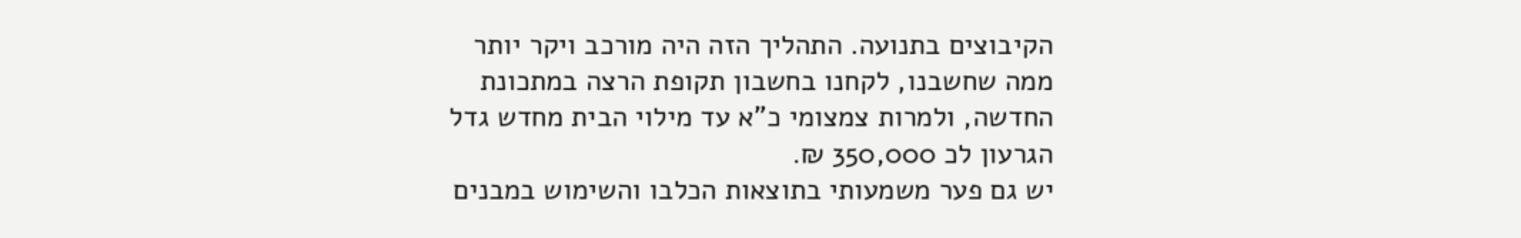הקיבוצים בתנועה. התהליך הזה היה מורכב ויקר יותר ממה שחשבנו, לקחנו בחשבון תקופת הרצה במתכונת החדשה, ולמרות צמצומי כ"א עד מילוי הבית מחדש גדל הגרעון לכ 350,000 ₪.
יש גם פער משמעותי בתוצאות הכלבו והשימוש במבנים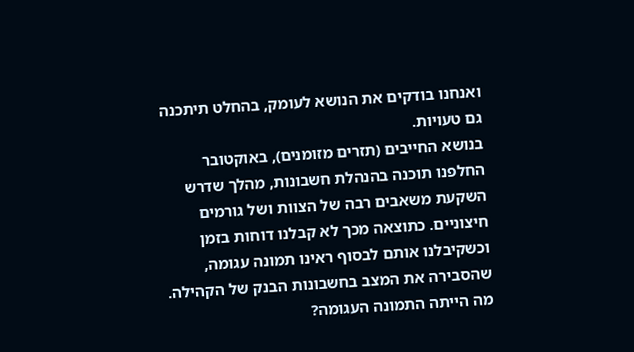ואנחנו בודקים את הנושא לעומק, בהחלט תיתכנה גם טעויות.
בנושא החייבים (תזרים מזומנים), באוקטובר החלפנו תוכנה בהנהלת חשבונות, מהלך שדרש השקעת משאבים רבה של הצוות ושל גורמים חיצוניים. כתוצאה מכך לא קבלנו דוחות בזמן וכשקיבלנו אותם לבסוף ראינו תמונה עגומה, שהסבירה את המצב בחשבונות הבנק של הקהילה.
מה הייתה התמונה העגומה?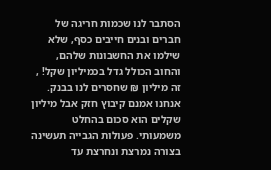הסתבר לנו שכמות חריגה של חברים ובנים חייבים כסף, שלא שילמו את החשבונות שלהם, והחוב הכולל גדל בכמיליון שקל! , זה מיליון ₪ שחסרים לנו בבנק.
אנחנו אמנם קיבוץ חזק אבל מיליון שקלים הוא סכום בהחלט משמעותי. פעולות הגבייה תעשינה בצורה נמרצת ונחרצת עד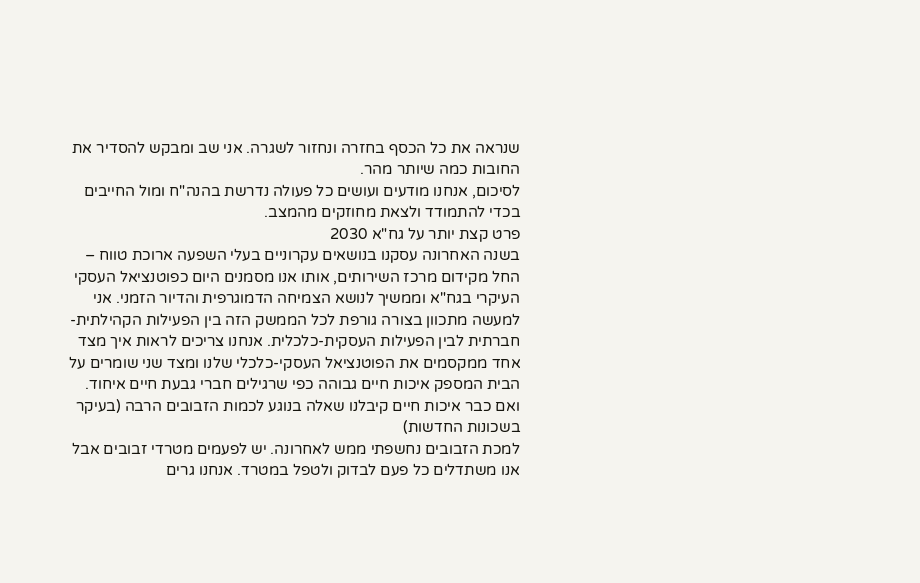שנראה את כל הכסף בחזרה ונחזור לשגרה. אני שב ומבקש להסדיר את החובות כמה שיותר מהר.
לסיכום, אנחנו מודעים ועושים כל פעולה נדרשת בהנה"ח ומול החייבים בכדי להתמודד ולצאת מחוזקים מהמצב.
פרט קצת יותר על גח"א 2030
בשנה האחרונה עסקנו בנושאים עקרוניים בעלי השפעה ארוכת טווח – החל מקידום מרכז השירותים, אותו אנו מסמנים היום כפוטנציאל העסקי העיקרי בגח"א וממשיך לנושא הצמיחה הדמוגרפית והדיור הזמני. אני למעשה מתכוון בצורה גורפת לכל הממשק הזה בין הפעילות הקהילתית-חברתית לבין הפעילות העסקית-כלכלית. אנחנו צריכים לראות איך מצד אחד ממקסמים את הפוטנציאל העסקי-כלכלי שלנו ומצד שני שומרים על הבית המספק איכות חיים גבוהה כפי שרגילים חברי גבעת חיים איחוד.
ואם כבר איכות חיים קיבלנו שאלה בנוגע לכמות הזבובים הרבה (בעיקר בשכונות החדשות)
למכת הזבובים נחשפתי ממש לאחרונה. יש לפעמים מטרדי זבובים אבל אנו משתדלים כל פעם לבדוק ולטפל במטרד. אנחנו גרים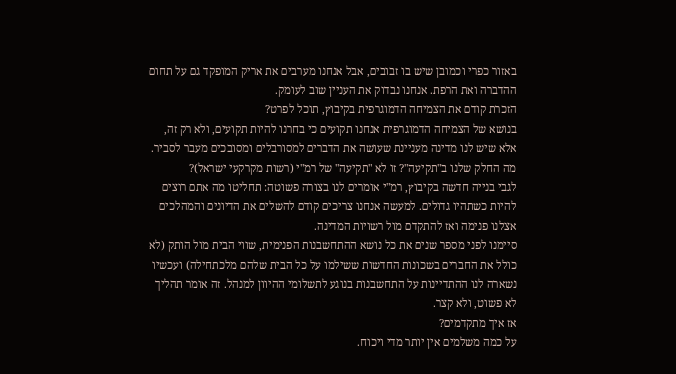באזור כפרי וכמובן שיש בו זבובים, אבל אנחנו מערבים את אריק המופקד גם על תחום ההדברה ואת הרפת. אנחנו נבדוק את העניין שוב לעומק.
הזכרת קודם את הצמיחה הדמוגרפית בקיבוץ, תוכל לפרט?
בנושא של הצמיחה הדמוגרפית אנחנו תקועים כי בחרנו להיות תקועים, ולא רק זה, אלא שיש לנו מדינה מעניינת שעושה את הדברים למסורבלים ומסובכים מעבר לסביר.
מה החלק שלנו ב"תקיעה"? זו לא "תקיעה" של רמ"י (רשות מקרקעי ישראל)?
לגבי בנייה חדשה בקיבוץ, רמ"י אומרים לנו בצורה פשוטה: תחליטו מה אתם רוצים להיות כשתהיו גדולים. למעשה אנחנו צריכים קודם להשלים את הדיונים והמהלכים אצלנו פנימה ואז להתקדם מול רשויות המדינה.
סיימנו לפני מספר שנים את כל נושא ההתחשבנות הפנימית, שווי הבית מול הותק (לא כולל את החברים בשכונות החדשות ששילמו על כל הבית שלהם מלכתחילה) ועכשיו נשארה לנו ההתדיינות על התחשבנות בנוגע לתשלומי ההיוון למנהל. זה אומר תהליך לא פשוט, ולא קצר.
אז איך מתקדמים?
על כמה משלמים אין יותר מדי ויכוח.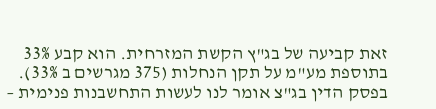זאת קביעה של בג"ץ הקשת המזרחית. הוא קבע 33% בתוספת מע"מ על תקן הנחלות (375 מגרשים ב 33%). בפסק הדין בג"צ אומר לנו לעשות התחשבנות פנימית –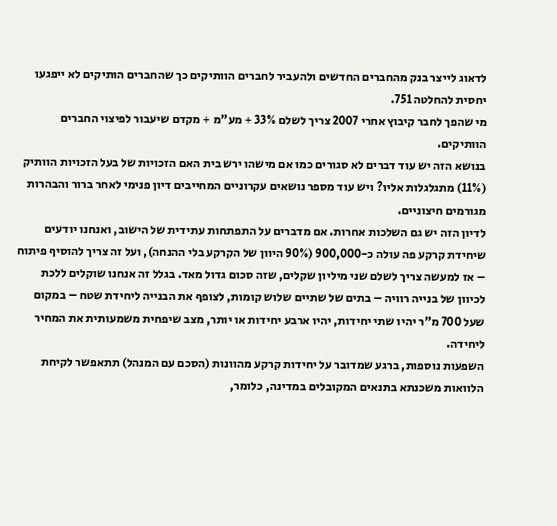לדאוג לייצר בנק מהחברים החדשים ולהעביר לחברים הוותיקים כך שהחברים הותיקים לא ייפגעו יחסית להחלטה 751.
מי שהפך לחבר קיבוץ אחרי 2007 צריך לשלם 33% + מע"מ + מקדם שיעבור לפיצוי החברים הוותיקים.
בנושא הזה יש עוד דברים לא סגורים כמו אם מישהו ירש בית האם הזכויות של בעל הזכויות הוותיק (11%) מתגלגלות אליו? ויש עוד מספר נושאים עקרוניים המחייבים דיון פנימי לאחר ברור והבהרות מגורמים חיצוניים.
לדיון הזה יש גם השלכות אחרות. אם מדברים על התפתחות עתידית של הישוב, ואנחנו יודעים שיחידת קרקע פה עולה כ-900,000 (90% היוון של הקרקע בלי ההנחה), ועל זה צריך להוסיף פיתוח – אז למעשה צריך לשלם שני מיליון שקלים, שזה סכום גדול מאד. בגלל זה אנחנו שוקלים ללכת לכיוון של בנייה רוויה – בתים של שתיים שלוש קומות, לצופף את הבנייה ליחידת שטח – במקום שעל 700 מ"ר יהיו שתי יחידות, יהיו ארבע יחידות או יותר, מצב שיפחית משמעותית את המחיר ליחידה.
השפעות נוספות, ברגע שמדובר על יחידות קרקע מהוונות (הסכם עם המנהל) תתאפשר לקיחת הלוואות משכנתא בתנאים המקובלים במדינה, כלומר,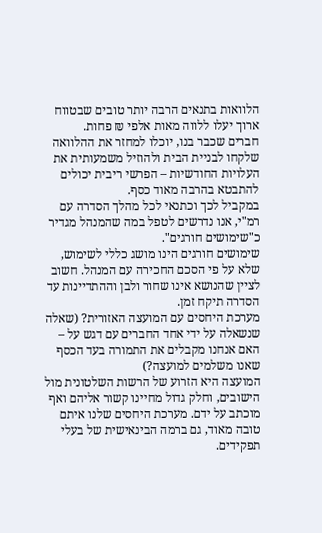הלוואות בתנאים הרבה יותר טובים שבטווח ארוך יעלו ללווה מאות אלפי ₪ פחות.
חברים שכבר בנו, יוכלו למחזר את ההלוואה שלקחו לבניית הבית ולהוזיל משמעותית את העלויות החודשיות – הפרשי ריבית יכולים להתבטא בהרבה מאוד כסף.
במקביל לכך וכתנאי לכל מהלך הסדרה עם רמ"י, אנו נדרשים לטפל במה שהמנהל מגדיר כ"שימושים חורגים".
שימושים חורגים הינו מושג כללי לשימוש, שלא על פי הסכם החכירה עם המנהל. חשוב לציין שהנושא אינו שחור ולבן וההתדיינות עד הסדרה תיקח זמן.
מערכת היחסים עם המועצה האזורית? (שאלה שנשאלה על ידי אחד החברים עם דגש על – האם אנחנו מקבלים את התמורה בעד הכסף שאנו משלמים למועצה?)
המועצה היא הזרוע של הרשות השלטונית מול הישובים, וחלק גדול מחיינו קשור אליהם ואף מוכתב על ידם. מערכת היחסים שלנו איתם טובה מאוד, גם ברמה הבינאישית של בעלי תפקידים.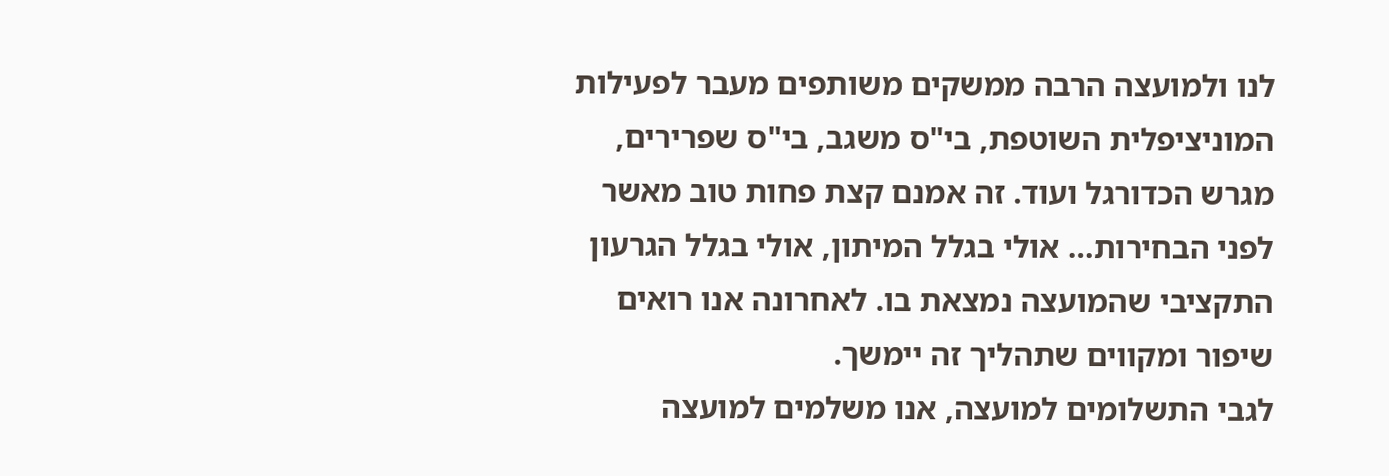לנו ולמועצה הרבה ממשקים משותפים מעבר לפעילות המוניציפלית השוטפת, בי"ס משגב, בי"ס שפרירים, מגרש הכדורגל ועוד. זה אמנם קצת פחות טוב מאשר לפני הבחירות… אולי בגלל המיתון, אולי בגלל הגרעון התקציבי שהמועצה נמצאת בו. לאחרונה אנו רואים שיפור ומקווים שתהליך זה יימשך.
לגבי התשלומים למועצה, אנו משלמים למועצה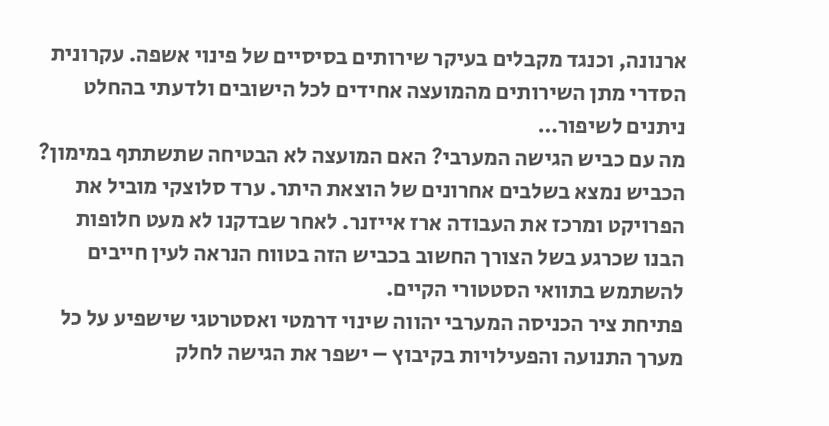ארנונה, וכנגד מקבלים בעיקר שירותים בסיסיים של פינוי אשפה. עקרונית הסדרי מתן השירותים מהמועצה אחידים לכל הישובים ולדעתי בהחלט ניתנים לשיפור…
מה עם כביש הגישה המערבי? האם המועצה לא הבטיחה שתשתתף במימון?
הכביש נמצא בשלבים אחרונים של הוצאת היתר. ערד סלוצקי מוביל את הפרויקט ומרכז את העבודה ארז אייזנר. לאחר שבדקנו לא מעט חלופות הבנו שכרגע בשל הצורך החשוב בכביש הזה בטווח הנראה לעין חייבים להשתמש בתוואי הסטטורי הקיים.
פתיחת ציר הכניסה המערבי יהווה שינוי דרמטי ואסטרטגי שישפיע על כל מערך התנועה והפעילויות בקיבוץ – ישפר את הגישה לחלק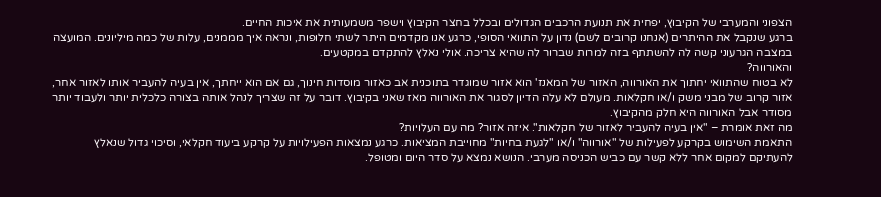הצפוני והמערבי של הקיבוץ, יפחית את תנועת הרכבים הגדולים ובכלל בחצר הקיבוץ וישפר משמעותית את איכות החיים.
ברגע שנקבל את ההיתרים (אנחנו קרובים לשם) נדון על התוואי הסופי, כרגע אנו מקדמים היתר לשתי חלופות, ונראה איך מממנים, עלות של כמה מיליונים. המועצה במצבה הגרעוני קשה לה להשתתף בזה למרות שברור לה שהיא צריכה. אולי נאלץ להתקדם במקטעים.
והאורווה?
לא בטוח שהתוואי יחתוך את האורווה, האזור של המאנז' הוא אזור שמוגדר בתוכנית אב כאזור מוסדות חינוך, גם אם הוא ייחתך, אין בעיה להעביר אותו לאזור אחר, אזור קרוב של מבני משק ו/או חקלאות. מעולם לא עלה הדיון לסגור את האורווה מאז שאני בקיבוץ. דובר על זה שצריך לנהל אותה בצורה כלכלית יותר ולעבוד יותר מסודר אבל האורווה היא חלק מהקיבוץ.
מה זאת אומרת – "אין בעיה להעביר לאזור של חקלאות". איזה אזור? מה עם העלויות?
התאמת השימוש בקרקע לפעילות של "אורווה" ו/או "לגעת בחיות" מחוייבת המציאות. כרגע נמצאות הפעילויות על קרקע ביעוד חקלאי, וסיכוי גדול שנאלץ להעתיקם למקום אחר ללא קשר עם כביש הכניסה מערבי. הנושא נמצא על סדר היום ומטופל.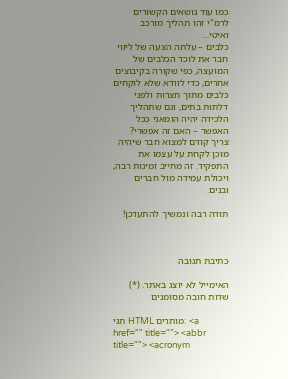כמו עוד נושאים הקשורים לרמ"י זהו תהליך מורכב ואיטי…
כלבים – עלתה הצעה של ליווי חבר את לוכד הכלבים של המועצה, כפי שקורה בקיבוצים אחרים, כדי לוודא שלא לוקחים כלבים מתוך חצרות ולפני דלתות בתים, וגם שתהליך הלכידה יהיה הומאני ככל האפשר – האם זה אפשרי?
צריך קודם למצוא חבר שיהיה מוכן לקחת על עצמו את התפקיד. זה מחייב זמינות רבה, ויכולת עמידה מול חברים ובנים.

תודה רבה ונמשיך להתעדכן!



כתיבת תגובה

האימייל לא יוצג באתר. (*) שדות חובה מסומנים

תגי HTML מותרים: <a href="" title=""> <abbr title=""> <acronym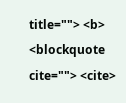title=""> <b> <blockquote cite=""> <cite>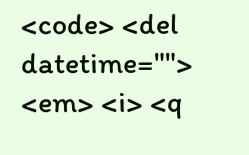<code> <del datetime=""> <em> <i> <q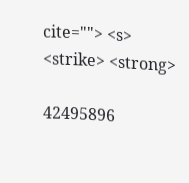cite=""> <s> <strike> <strong>

42495896